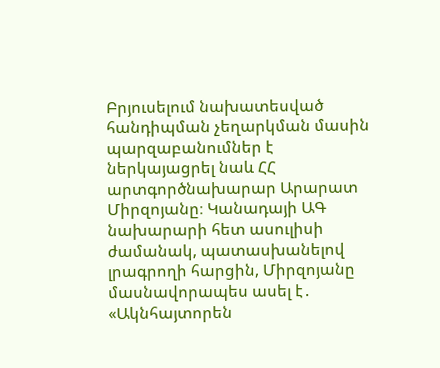Բրյուսելում նախատեսված հանդիպման չեղարկման մասին պարզաբանումներ է ներկայացրել նաև ՀՀ արտգործնախարար Արարատ Միրզոյանը։ Կանադայի ԱԳ նախարարի հետ ասուլիսի ժամանակ, պատասխանելով լրագրողի հարցին, Միրզոյանը մասնավորապես ասել է․ «Ակնհայտորեն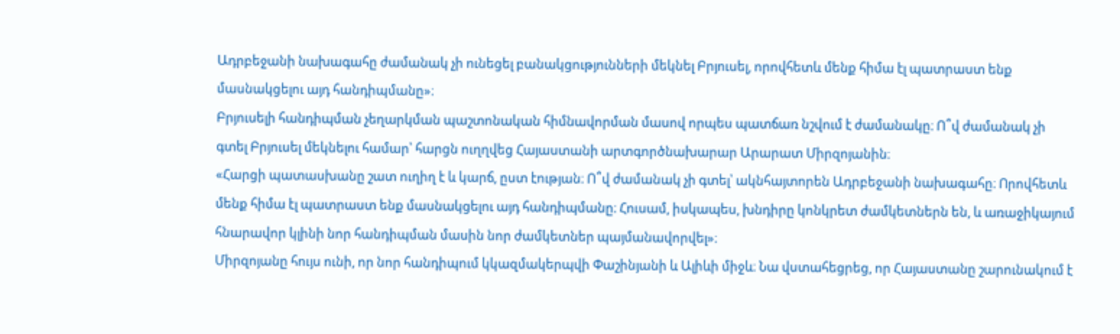Ադրբեջանի նախագահը ժամանակ չի ունեցել բանակցությունների մեկնել Բրյուսել, որովհետև մենք հիմա էլ պատրաստ ենք մասնակցելու այդ հանդիպմանը»։
Բրյուսելի հանդիպման չեղարկման պաշտոնական հիմնավորման մասով որպես պատճառ նշվում է ժամանակը։ Ո՞վ ժամանակ չի գտել Բրյուսել մեկնելու համար՝ հարցն ուղղվեց Հայաստանի արտգործնախարար Արարատ Միրզոյանին։
«Հարցի պատասխանը շատ ուղիղ է և կարճ, ըստ էության։ Ո՞վ ժամանակ չի գտել՝ ակնհայտորեն Ադրբեջանի նախագահը։ Որովհետև մենք հիմա էլ պատրաստ ենք մասնակցելու այդ հանդիպմանը։ Հուսամ, իսկապես, խնդիրը կոնկրետ ժամկետներն են, և առաջիկայում հնարավոր կլինի նոր հանդիպման մասին նոր ժամկետներ պայմանավորվել»։
Միրզոյանը հույս ունի, որ նոր հանդիպում կկազմակերպվի Փաշինյանի և Ալիևի միջև։ Նա վստահեցրեց, որ Հայաստանը շարունակում է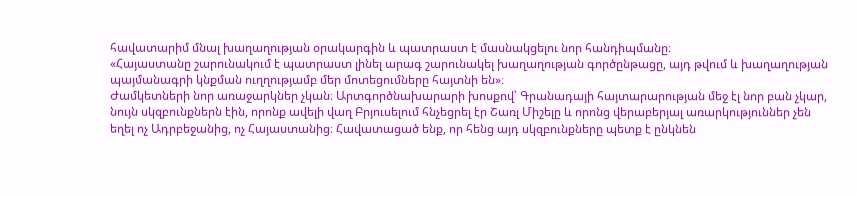հավատարիմ մնալ խաղաղության օրակարգին և պատրաստ է մասնակցելու նոր հանդիպմանը։
«Հայաստանը շարունակում է պատրաստ լինել արագ շարունակել խաղաղության գործընթացը, այդ թվում և խաղաղության պայմանագրի կնքման ուղղությամբ մեր մոտեցումները հայտնի են»։
Ժամկետների նոր առաջարկներ չկան։ Արտգործնախարարի խոսքով՝ Գրանադայի հայտարարության մեջ էլ նոր բան չկար, նույն սկզբունքներն էին, որոնք ավելի վաղ Բրյուսելում հնչեցրել էր Շառլ Միշելը և որոնց վերաբերյալ առարկություններ չեն եղել ոչ Ադրբեջանից, ոչ Հայաստանից։ Հավատացած ենք, որ հենց այդ սկզբունքները պետք է ընկնեն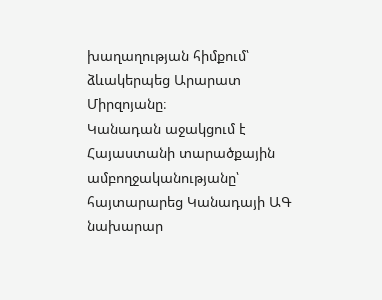խաղաղության հիմքում՝ ձևակերպեց Արարատ Միրզոյանը։
Կանադան աջակցում է Հայաստանի տարածքային ամբողջականությանը՝ հայտարարեց Կանադայի ԱԳ նախարար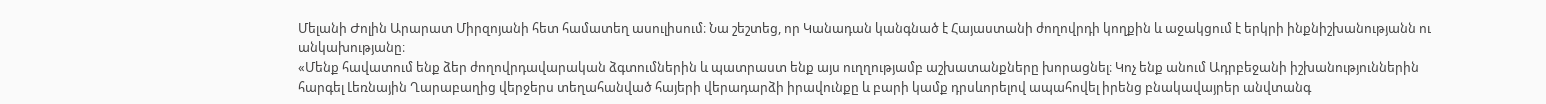Մելանի Ժոլին Արարատ Միրզոյանի հետ համատեղ ասուլիսում։ Նա շեշտեց, որ Կանադան կանգնած է Հայաստանի ժողովրդի կողքին և աջակցում է երկրի ինքնիշխանությանն ու անկախությանը։
«Մենք հավատում ենք ձեր ժողովրդավարական ձգտումներին և պատրաստ ենք այս ուղղությամբ աշխատանքները խորացնել։ Կոչ ենք անում Ադրբեջանի իշխանություններին հարգել Լեռնային Ղարաբաղից վերջերս տեղահանված հայերի վերադարձի իրավունքը և բարի կամք դրսևորելով ապահովել իրենց բնակավայրեր անվտանգ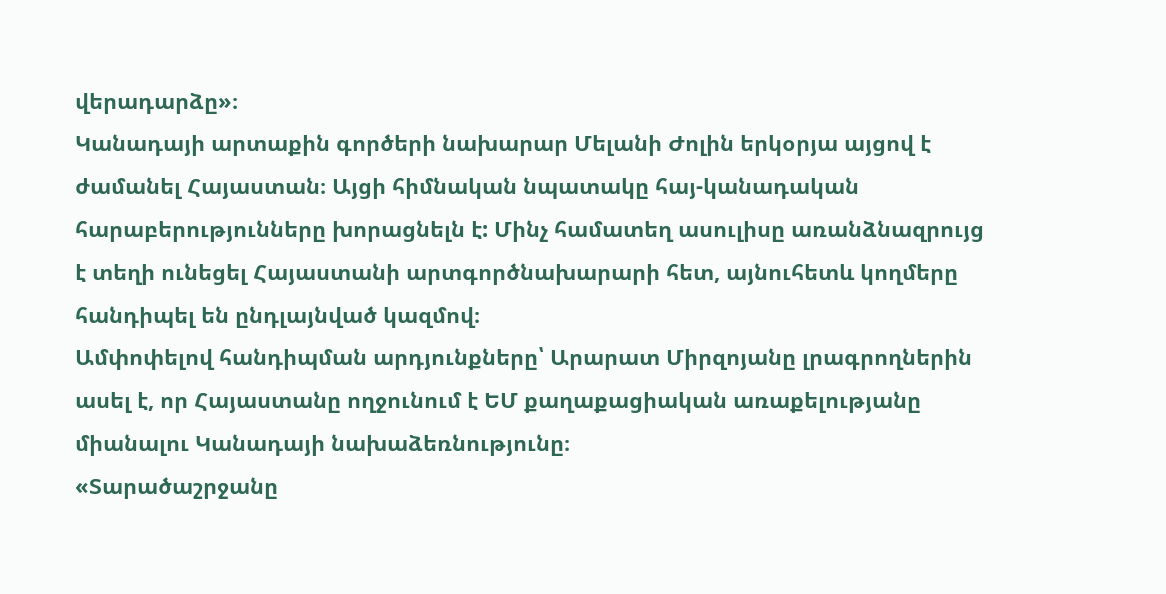վերադարձը»։
Կանադայի արտաքին գործերի նախարար Մելանի Ժոլին երկօրյա այցով է ժամանել Հայաստան։ Այցի հիմնական նպատակը հայ-կանադական հարաբերությունները խորացնելն է: Մինչ համատեղ ասուլիսը առանձնազրույց է տեղի ունեցել Հայաստանի արտգործնախարարի հետ, այնուհետև կողմերը հանդիպել են ընդլայնված կազմով։
Ամփոփելով հանդիպման արդյունքները՝ Արարատ Միրզոյանը լրագրողներին ասել է, որ Հայաստանը ողջունում է ԵՄ քաղաքացիական առաքելությանը միանալու Կանադայի նախաձեռնությունը։
«Տարածաշրջանը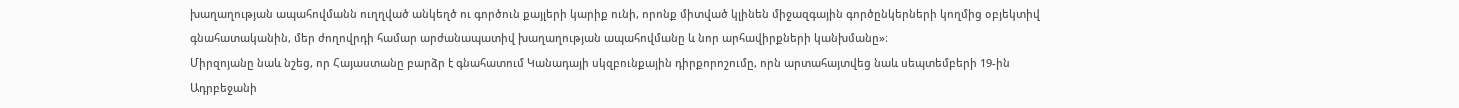խաղաղության ապահովմանն ուղղված անկեղծ ու գործուն քայլերի կարիք ունի, որոնք միտված կլինեն միջազգային գործընկերների կողմից օբյեկտիվ գնահատականին, մեր ժողովրդի համար արժանապատիվ խաղաղության ապահովմանը և նոր արհավիրքների կանխմանը»։
Միրզոյանը նաև նշեց, որ Հայաստանը բարձր է գնահատում Կանադայի սկզբունքային դիրքորոշումը, որն արտահայտվեց նաև սեպտեմբերի 19-ին Ադրբեջանի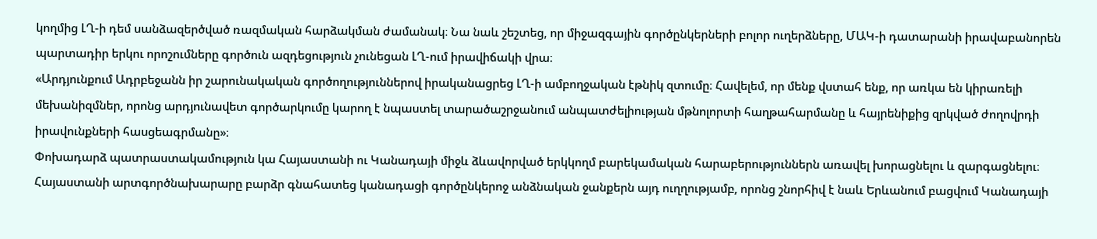կողմից ԼՂ-ի դեմ սանձազերծված ռազմական հարձակման ժամանակ։ Նա նաև շեշտեց, որ միջազգային գործընկերների բոլոր ուղերձները, ՄԱԿ-ի դատարանի իրավաբանորեն պարտադիր երկու որոշումները գործուն ազդեցություն չունեցան ԼՂ-ում իրավիճակի վրա։
«Արդյունքում Ադրբեջանն իր շարունակական գործողություններով իրականացրեց ԼՂ-ի ամբողջական էթնիկ զտումը։ Հավելեմ, որ մենք վստահ ենք, որ առկա են կիրառելի մեխանիզմներ, որոնց արդյունավետ գործարկումը կարող է նպաստել տարածաշրջանում անպատժելիության մթնոլորտի հաղթահարմանը և հայրենիքից զրկված ժողովրդի իրավունքների հասցեագրմանը»։
Փոխադարձ պատրաստակամություն կա Հայաստանի ու Կանադայի միջև ձևավորված երկկողմ բարեկամական հարաբերություններն առավել խորացնելու և զարգացնելու։ Հայաստանի արտգործնախարարը բարձր գնահատեց կանադացի գործընկերոջ անձնական ջանքերն այդ ուղղությամբ, որոնց շնորհիվ է նաև Երևանում բացվում Կանադայի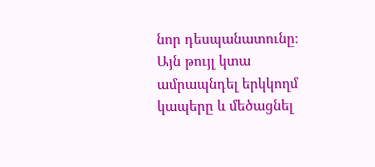նոր դեսպանատունը։ Այն թույլ կտա ամրապնդել երկկողմ կապերը և մեծացնել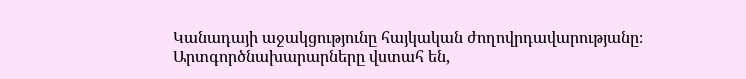Կանադայի աջակցությունը հայկական ժողովրդավարությանը։
Արտգործնախարարները վստահ են,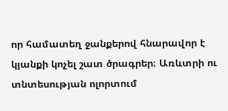որ համատեղ ջանքերով հնարավոր է կյանքի կոչել շատ ծրագրեր։ Առևտրի ու տնտեսության ոլորտում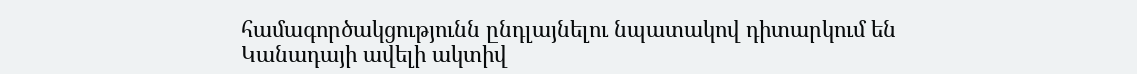համագործակցությունն ընդլայնելու նպատակով դիտարկում են Կանադայի ավելի ակտիվ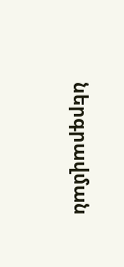ներգրավման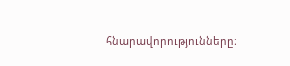հնարավորությունները։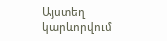Այստեղ կարևորվում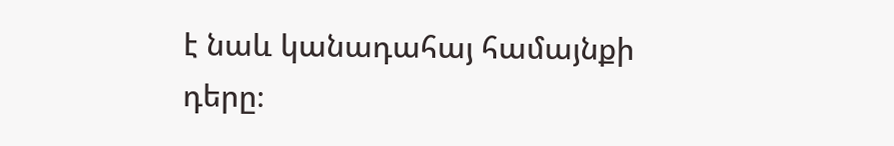է նաև կանադահայ համայնքի դերը։